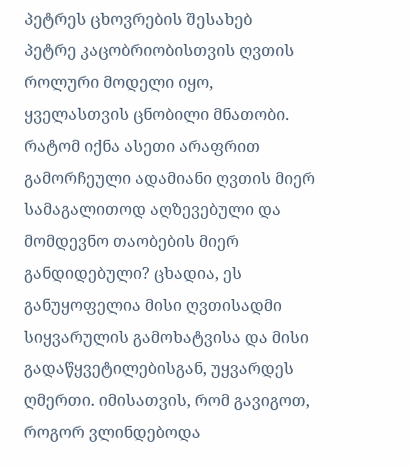პეტრეს ცხოვრების შესახებ
პეტრე კაცობრიობისთვის ღვთის როლური მოდელი იყო, ყველასთვის ცნობილი მნათობი. რატომ იქნა ასეთი არაფრით გამორჩეული ადამიანი ღვთის მიერ სამაგალითოდ აღზევებული და მომდევნო თაობების მიერ განდიდებული? ცხადია, ეს განუყოფელია მისი ღვთისადმი სიყვარულის გამოხატვისა და მისი გადაწყვეტილებისგან, უყვარდეს ღმერთი. იმისათვის, რომ გავიგოთ, როგორ ვლინდებოდა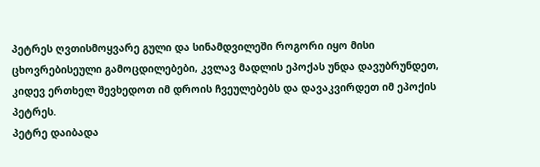პეტრეს ღვთისმოყვარე გული და სინამდვილეში როგორი იყო მისი ცხოვრებისეული გამოცდილებები, კვლავ მადლის ეპოქას უნდა დავუბრუნდეთ, კიდევ ერთხელ შევხედოთ იმ დროის ჩვეულებებს და დავაკვირდეთ იმ ეპოქის პეტრეს.
პეტრე დაიბადა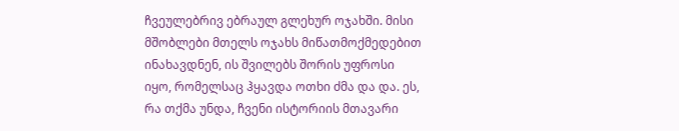ჩვეულებრივ ებრაულ გლეხურ ოჯახში. მისი მშობლები მთელს ოჯახს მიწათმოქმედებით ინახავდნენ, ის შვილებს შორის უფროსი იყო, რომელსაც ჰყავდა ოთხი ძმა და და. ეს, რა თქმა უნდა, ჩვენი ისტორიის მთავარი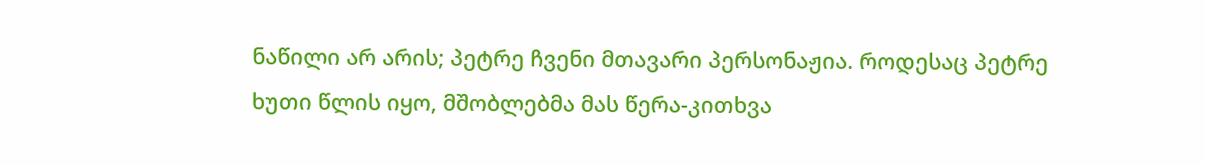ნაწილი არ არის; პეტრე ჩვენი მთავარი პერსონაჟია. როდესაც პეტრე ხუთი წლის იყო, მშობლებმა მას წერა-კითხვა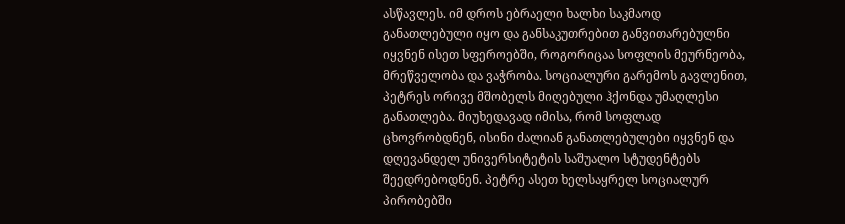ასწავლეს. იმ დროს ებრაელი ხალხი საკმაოდ განათლებული იყო და განსაკუთრებით განვითარებულნი იყვნენ ისეთ სფეროებში, როგორიცაა სოფლის მეურნეობა, მრეწველობა და ვაჭრობა. სოციალური გარემოს გავლენით, პეტრეს ორივე მშობელს მიღებული ჰქონდა უმაღლესი განათლება. მიუხედავად იმისა, რომ სოფლად ცხოვრობდნენ, ისინი ძალიან განათლებულები იყვნენ და დღევანდელ უნივერსიტეტის საშუალო სტუდენტებს შეედრებოდნენ. პეტრე ასეთ ხელსაყრელ სოციალურ პირობებში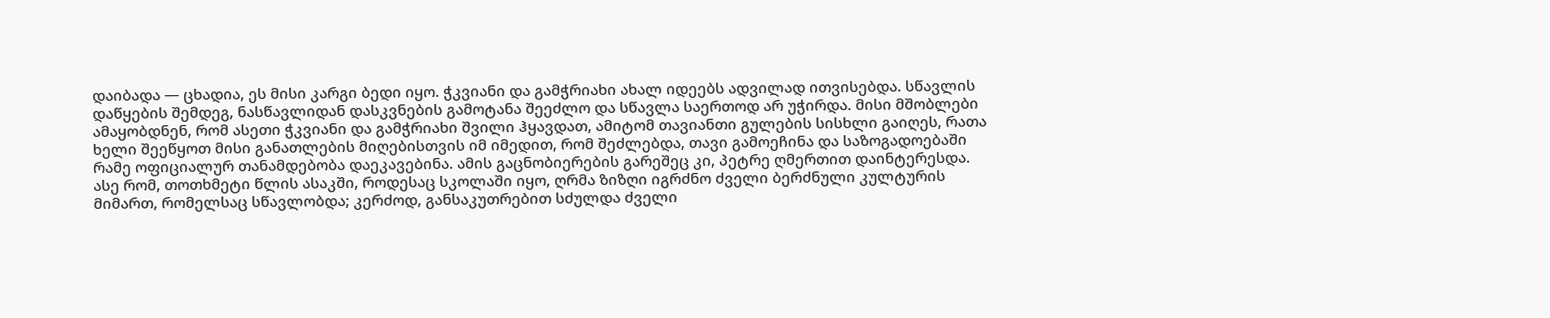დაიბადა — ცხადია, ეს მისი კარგი ბედი იყო. ჭკვიანი და გამჭრიახი ახალ იდეებს ადვილად ითვისებდა. სწავლის დაწყების შემდეგ, ნასწავლიდან დასკვნების გამოტანა შეეძლო და სწავლა საერთოდ არ უჭირდა. მისი მშობლები ამაყობდნენ, რომ ასეთი ჭკვიანი და გამჭრიახი შვილი ჰყავდათ, ამიტომ თავიანთი გულების სისხლი გაიღეს, რათა ხელი შეეწყოთ მისი განათლების მიღებისთვის იმ იმედით, რომ შეძლებდა, თავი გამოეჩინა და საზოგადოებაში რამე ოფიციალურ თანამდებობა დაეკავებინა. ამის გაცნობიერების გარეშეც კი, პეტრე ღმერთით დაინტერესდა. ასე რომ, თოთხმეტი წლის ასაკში, როდესაც სკოლაში იყო, ღრმა ზიზღი იგრძნო ძველი ბერძნული კულტურის მიმართ, რომელსაც სწავლობდა; კერძოდ, განსაკუთრებით სძულდა ძველი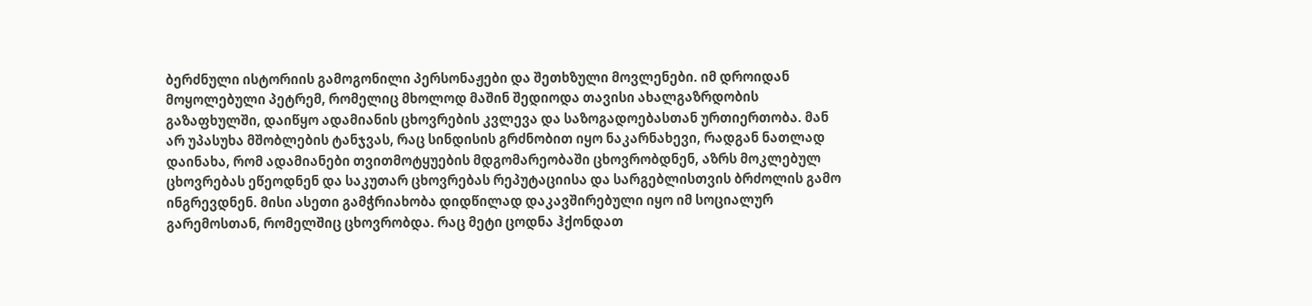ბერძნული ისტორიის გამოგონილი პერსონაჟები და შეთხზული მოვლენები. იმ დროიდან მოყოლებული პეტრემ, რომელიც მხოლოდ მაშინ შედიოდა თავისი ახალგაზრდობის გაზაფხულში, დაიწყო ადამიანის ცხოვრების კვლევა და საზოგადოებასთან ურთიერთობა. მან არ უპასუხა მშობლების ტანჯვას, რაც სინდისის გრძნობით იყო ნაკარნახევი, რადგან ნათლად დაინახა, რომ ადამიანები თვითმოტყუების მდგომარეობაში ცხოვრობდნენ, აზრს მოკლებულ ცხოვრებას ეწეოდნენ და საკუთარ ცხოვრებას რეპუტაციისა და სარგებლისთვის ბრძოლის გამო ინგრევდნენ. მისი ასეთი გამჭრიახობა დიდწილად დაკავშირებული იყო იმ სოციალურ გარემოსთან, რომელშიც ცხოვრობდა. რაც მეტი ცოდნა ჰქონდათ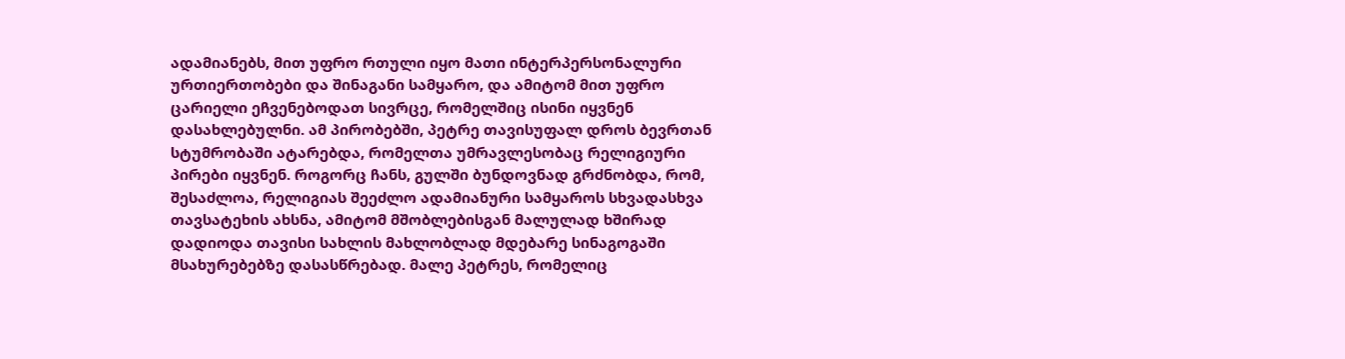ადამიანებს, მით უფრო რთული იყო მათი ინტერპერსონალური ურთიერთობები და შინაგანი სამყარო, და ამიტომ მით უფრო ცარიელი ეჩვენებოდათ სივრცე, რომელშიც ისინი იყვნენ დასახლებულნი. ამ პირობებში, პეტრე თავისუფალ დროს ბევრთან სტუმრობაში ატარებდა, რომელთა უმრავლესობაც რელიგიური პირები იყვნენ. როგორც ჩანს, გულში ბუნდოვნად გრძნობდა, რომ, შესაძლოა, რელიგიას შეეძლო ადამიანური სამყაროს სხვადასხვა თავსატეხის ახსნა, ამიტომ მშობლებისგან მალულად ხშირად დადიოდა თავისი სახლის მახლობლად მდებარე სინაგოგაში მსახურებებზე დასასწრებად. მალე პეტრეს, რომელიც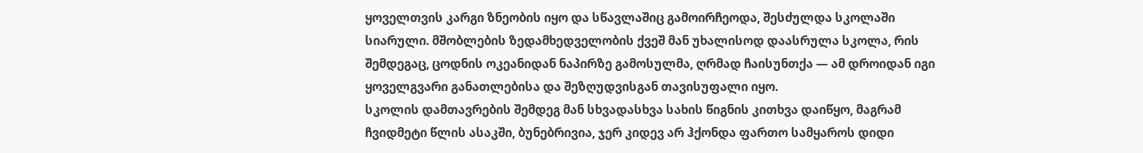ყოველთვის კარგი ზნეობის იყო და სწავლაშიც გამოირჩეოდა, შესძულდა სკოლაში სიარული. მშობლების ზედამხედველობის ქვეშ მან უხალისოდ დაასრულა სკოლა, რის შემდეგაც, ცოდნის ოკეანიდან ნაპირზე გამოსულმა, ღრმად ჩაისუნთქა — ამ დროიდან იგი ყოველგვარი განათლებისა და შეზღუდვისგან თავისუფალი იყო.
სკოლის დამთავრების შემდეგ მან სხვადასხვა სახის წიგნის კითხვა დაიწყო, მაგრამ ჩვიდმეტი წლის ასაკში, ბუნებრივია, ჯერ კიდევ არ ჰქონდა ფართო სამყაროს დიდი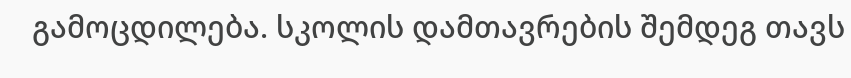გამოცდილება. სკოლის დამთავრების შემდეგ თავს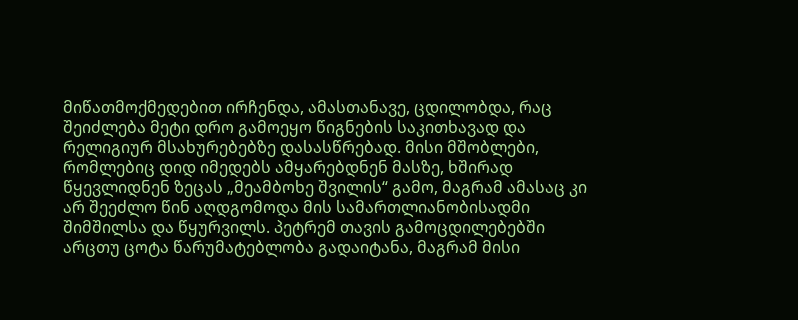მიწათმოქმედებით ირჩენდა, ამასთანავე, ცდილობდა, რაც შეიძლება მეტი დრო გამოეყო წიგნების საკითხავად და რელიგიურ მსახურებებზე დასასწრებად. მისი მშობლები, რომლებიც დიდ იმედებს ამყარებდნენ მასზე, ხშირად წყევლიდნენ ზეცას „მეამბოხე შვილის“ გამო, მაგრამ ამასაც კი არ შეეძლო წინ აღდგომოდა მის სამართლიანობისადმი შიმშილსა და წყურვილს. პეტრემ თავის გამოცდილებებში არცთუ ცოტა წარუმატებლობა გადაიტანა, მაგრამ მისი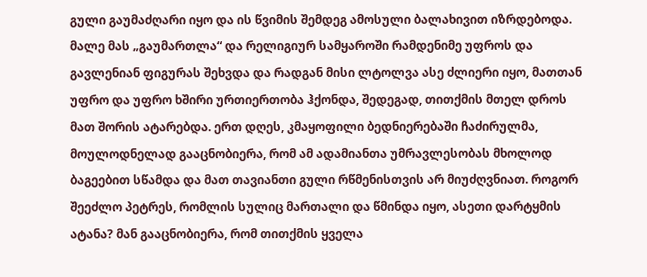გული გაუმაძღარი იყო და ის წვიმის შემდეგ ამოსული ბალახივით იზრდებოდა. მალე მას „გაუმართლა“ და რელიგიურ სამყაროში რამდენიმე უფროს და გავლენიან ფიგურას შეხვდა და რადგან მისი ლტოლვა ასე ძლიერი იყო, მათთან უფრო და უფრო ხშირი ურთიერთობა ჰქონდა, შედეგად, თითქმის მთელ დროს მათ შორის ატარებდა. ერთ დღეს, კმაყოფილი ბედნიერებაში ჩაძირულმა, მოულოდნელად გააცნობიერა, რომ ამ ადამიანთა უმრავლესობას მხოლოდ ბაგეებით სწამდა და მათ თავიანთი გული რწმენისთვის არ მიუძღვნიათ. როგორ შეეძლო პეტრეს, რომლის სულიც მართალი და წმინდა იყო, ასეთი დარტყმის ატანა? მან გააცნობიერა, რომ თითქმის ყველა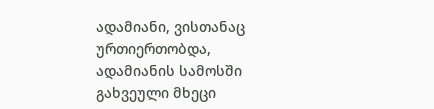ადამიანი, ვისთანაც ურთიერთობდა, ადამიანის სამოსში გახვეული მხეცი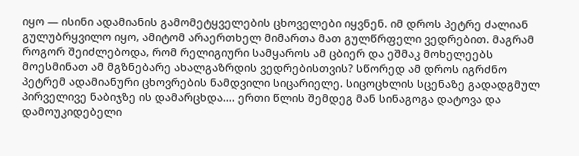იყო — ისინი ადამიანის გამომეტყველების ცხოველები იყვნენ. იმ დროს პეტრე ძალიან გულუბრყვილო იყო, ამიტომ არაერთხელ მიმართა მათ გულწრფელი ვედრებით. მაგრამ როგორ შეიძლებოდა, რომ რელიგიური სამყაროს ამ ცბიერ და ეშმაკ მოხელეებს მოესმინათ ამ მგზნებარე ახალგაზრდის ვედრებისთვის? სწორედ ამ დროს იგრძნო პეტრემ ადამიანური ცხოვრების ნამდვილი სიცარიელე. სიცოცხლის სცენაზე გადადგმულ პირველივე ნაბიჯზე ის დამარცხდა…. ერთი წლის შემდეგ მან სინაგოგა დატოვა და დამოუკიდებელი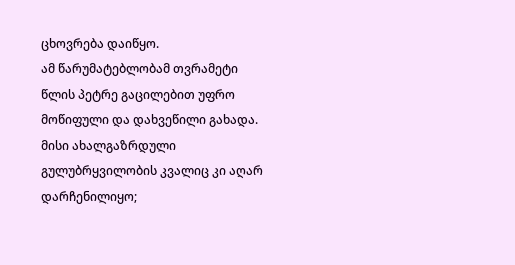ცხოვრება დაიწყო.
ამ წარუმატებლობამ თვრამეტი წლის პეტრე გაცილებით უფრო მოწიფული და დახვეწილი გახადა. მისი ახალგაზრდული გულუბრყვილობის კვალიც კი აღარ დარჩენილიყო;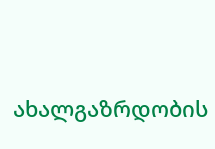ახალგაზრდობის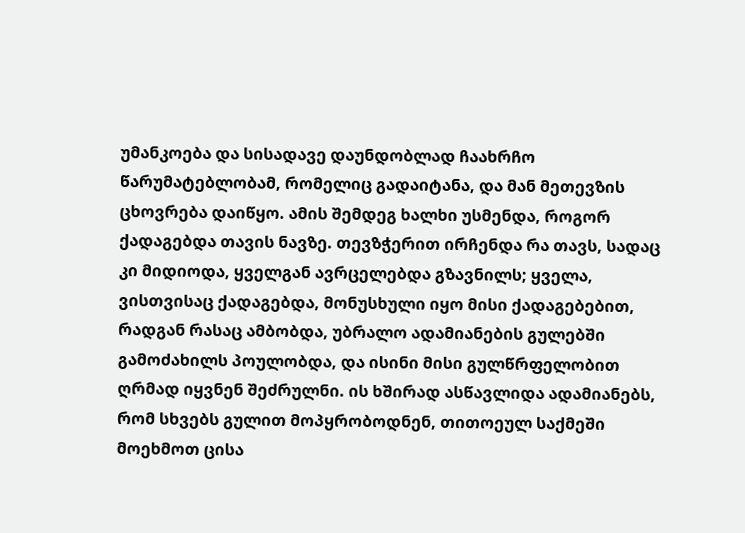უმანკოება და სისადავე დაუნდობლად ჩაახრჩო წარუმატებლობამ, რომელიც გადაიტანა, და მან მეთევზის ცხოვრება დაიწყო. ამის შემდეგ ხალხი უსმენდა, როგორ ქადაგებდა თავის ნავზე. თევზჭერით ირჩენდა რა თავს, სადაც კი მიდიოდა, ყველგან ავრცელებდა გზავნილს; ყველა, ვისთვისაც ქადაგებდა, მონუსხული იყო მისი ქადაგებებით, რადგან რასაც ამბობდა, უბრალო ადამიანების გულებში გამოძახილს პოულობდა, და ისინი მისი გულწრფელობით ღრმად იყვნენ შეძრულნი. ის ხშირად ასწავლიდა ადამიანებს, რომ სხვებს გულით მოპყრობოდნენ, თითოეულ საქმეში მოეხმოთ ცისა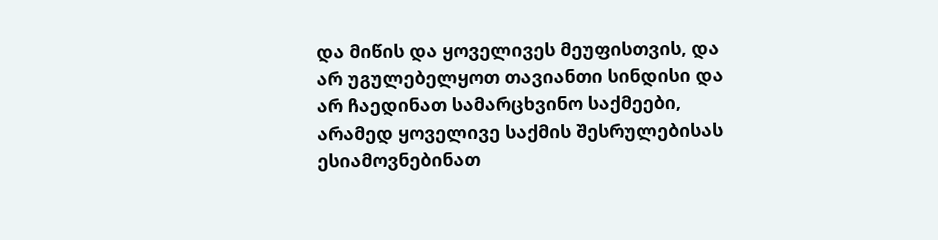და მიწის და ყოველივეს მეუფისთვის, და არ უგულებელყოთ თავიანთი სინდისი და არ ჩაედინათ სამარცხვინო საქმეები, არამედ ყოველივე საქმის შესრულებისას ესიამოვნებინათ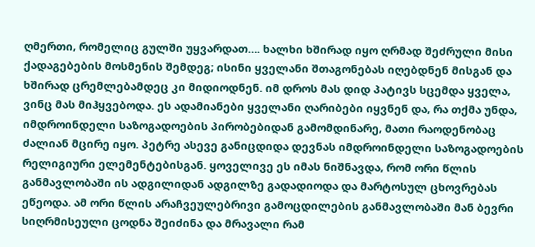ღმერთი, რომელიც გულში უყვარდათ…. ხალხი ხშირად იყო ღრმად შეძრული მისი ქადაგებების მოსმენის შემდეგ; ისინი ყველანი შთაგონებას იღებდნენ მისგან და ხშირად ცრემლებამდეც კი მიდიოდნენ. იმ დროს მას დიდ პატივს სცემდა ყველა, ვინც მას მიჰყვებოდა. ეს ადამიანები ყველანი ღარიბები იყვნენ და, რა თქმა უნდა, იმდროინდელი საზოგადოების პირობებიდან გამომდინარე, მათი რაოდენობაც ძალიან მცირე იყო. პეტრე ასევე განიცდიდა დევნას იმდროინდელი საზოგადოების რელიგიური ელემენტებისგან. ყოველივე ეს იმას ნიშნავდა, რომ ორი წლის განმავლობაში ის ადგილიდან ადგილზე გადადიოდა და მარტოსულ ცხოვრებას ეწეოდა. ამ ორი წლის არაჩვეულებრივი გამოცდილების განმავლობაში მან ბევრი სიღრმისეული ცოდნა შეიძინა და მრავალი რამ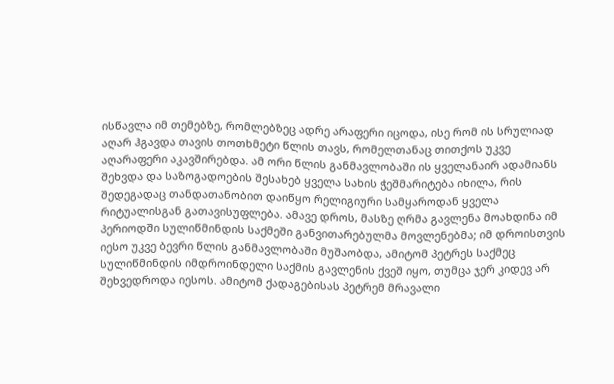ისწავლა იმ თემებზე, რომლებზეც ადრე არაფერი იცოდა, ისე რომ ის სრულიად აღარ ჰგავდა თავის თოთხმეტი წლის თავს, რომელთანაც თითქოს უკვე აღარაფერი აკავშირებდა. ამ ორი წლის განმავლობაში ის ყველანაირ ადამიანს შეხვდა და საზოგადოების შესახებ ყველა სახის ჭეშმარიტება იხილა, რის შედეგადაც თანდათანობით დაიწყო რელიგიური სამყაროდან ყველა რიტუალისგან გათავისუფლება. ამავე დროს, მასზე ღრმა გავლენა მოახდინა იმ პერიოდში სულიწმინდის საქმეში განვითარებულმა მოვლენებმა; იმ დროისთვის იესო უკვე ბევრი წლის განმავლობაში მუშაობდა, ამიტომ პეტრეს საქმეც სულიწმინდის იმდროინდელი საქმის გავლენის ქვეშ იყო, თუმცა ჯერ კიდევ არ შეხვედროდა იესოს. ამიტომ ქადაგებისას პეტრემ მრავალი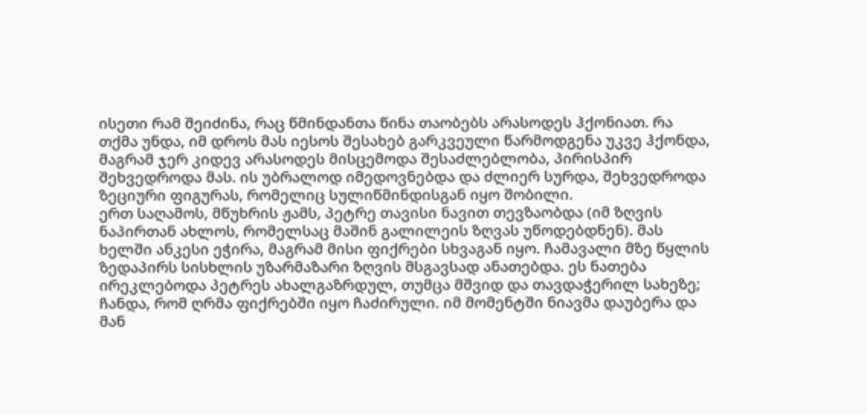ისეთი რამ შეიძინა, რაც წმინდანთა წინა თაობებს არასოდეს ჰქონიათ. რა თქმა უნდა, იმ დროს მას იესოს შესახებ გარკვეული წარმოდგენა უკვე ჰქონდა, მაგრამ ჯერ კიდევ არასოდეს მისცემოდა შესაძლებლობა, პირისპირ შეხვედროდა მას. ის უბრალოდ იმედოვნებდა და ძლიერ სურდა, შეხვედროდა ზეციური ფიგურას, რომელიც სულიწმინდისგან იყო შობილი.
ერთ საღამოს, მწუხრის ჟამს, პეტრე თავისი ნავით თევზაობდა (იმ ზღვის ნაპირთან ახლოს, რომელსაც მაშინ გალილეის ზღვას უწოდებდნენ). მას ხელში ანკესი ეჭირა, მაგრამ მისი ფიქრები სხვაგან იყო. ჩამავალი მზე წყლის ზედაპირს სისხლის უზარმაზარი ზღვის მსგავსად ანათებდა. ეს ნათება ირეკლებოდა პეტრეს ახალგაზრდულ, თუმცა მშვიდ და თავდაჭერილ სახეზე; ჩანდა, რომ ღრმა ფიქრებში იყო ჩაძირული. იმ მომენტში ნიავმა დაუბერა და მან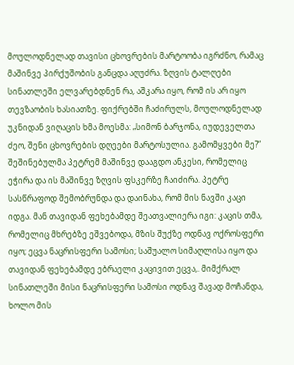მოულოდნელად თავისი ცხოვრების მარტოობა იგრძნო, რამაც მაშინვე პირქუშობის განცდა აღუძრა. ზღვის ტალღები სინათლეში ელვარებდნენ რა, აშკარა იყო, რომ ის არ იყო თევზაობის ხასიათზე. ფიქრებში ჩაძირულს, მოულოდნელად უკნიდან ვიღაცის ხმა მოესმა: „სიმონ ბარჯონა, იუდეველთა ძეო, შენი ცხოვრების დღეები მარტოსულია. გამომყვები მე?“ შეშინებულმა პეტრემ მაშინვე დააგდო ანკესი, რომელიც ეჭირა და ის მაშინვე ზღვის ფსკერზე ჩაიძირა. პეტრე სასწრაფოდ შემობრუნდა და დაინახა, რომ მის ნავში კაცი იდგა. მან თავიდან ფეხებამდე შეათვალიერა იგი: კაცის თმა, რომელიც მხრებზე ეშვებოდა, მზის შუქზე ოდნავ ოქროსფერი იყო; ეცვა ნაცრისფერი სამოსი; საშუალო სიმაღლისა იყო და თავიდან ფეხებამდე ებრაელი კაცივით ეცვა,. მიმქრალ სინათლეში მისი ნაცრისფერი სამოსი ოდნავ შავად მოჩანდა, ხოლო მის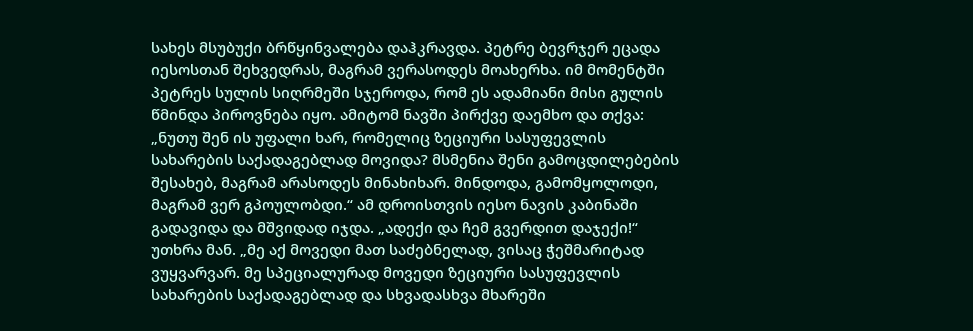სახეს მსუბუქი ბრწყინვალება დაჰკრავდა. პეტრე ბევრჯერ ეცადა იესოსთან შეხვედრას, მაგრამ ვერასოდეს მოახერხა. იმ მომენტში პეტრეს სულის სიღრმეში სჯეროდა, რომ ეს ადამიანი მისი გულის წმინდა პიროვნება იყო. ამიტომ ნავში პირქვე დაემხო და თქვა: „ნუთუ შენ ის უფალი ხარ, რომელიც ზეციური სასუფევლის სახარების საქადაგებლად მოვიდა? მსმენია შენი გამოცდილებების შესახებ, მაგრამ არასოდეს მინახიხარ. მინდოდა, გამომყოლოდი, მაგრამ ვერ გპოულობდი.“ ამ დროისთვის იესო ნავის კაბინაში გადავიდა და მშვიდად იჯდა. „ადექი და ჩემ გვერდით დაჯექი!“ უთხრა მან. „მე აქ მოვედი მათ საძებნელად, ვისაც ჭეშმარიტად ვუყვარვარ. მე სპეციალურად მოვედი ზეციური სასუფევლის სახარების საქადაგებლად და სხვადასხვა მხარეში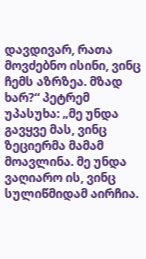დავდივარ, რათა მოვძებნო ისინი, ვინც ჩემს აზრზეა. მზად ხარ?“ პეტრემ უპასუხა: „მე უნდა გავყვე მას, ვინც ზეციერმა მამამ მოავლინა. მე უნდა ვაღიარო ის, ვინც სულიწმიდამ აირჩია.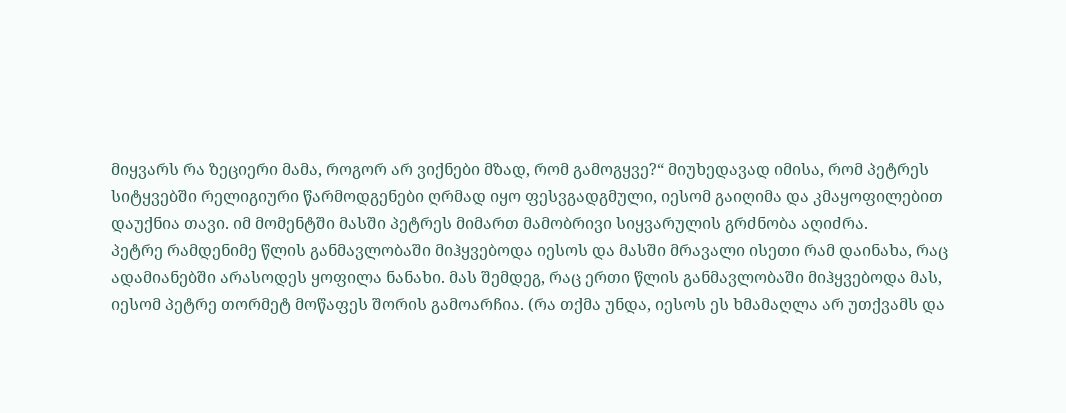მიყვარს რა ზეციერი მამა, როგორ არ ვიქნები მზად, რომ გამოგყვე?“ მიუხედავად იმისა, რომ პეტრეს სიტყვებში რელიგიური წარმოდგენები ღრმად იყო ფესვგადგმული, იესომ გაიღიმა და კმაყოფილებით დაუქნია თავი. იმ მომენტში მასში პეტრეს მიმართ მამობრივი სიყვარულის გრძნობა აღიძრა.
პეტრე რამდენიმე წლის განმავლობაში მიჰყვებოდა იესოს და მასში მრავალი ისეთი რამ დაინახა, რაც ადამიანებში არასოდეს ყოფილა ნანახი. მას შემდეგ, რაც ერთი წლის განმავლობაში მიჰყვებოდა მას, იესომ პეტრე თორმეტ მოწაფეს შორის გამოარჩია. (რა თქმა უნდა, იესოს ეს ხმამაღლა არ უთქვამს და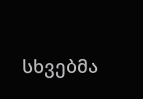სხვებმა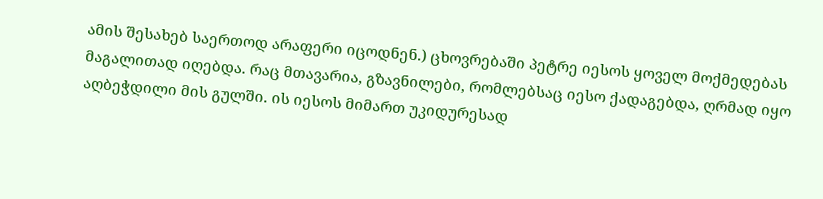ამის შესახებ საერთოდ არაფერი იცოდნენ.) ცხოვრებაში პეტრე იესოს ყოველ მოქმედებას მაგალითად იღებდა. რაც მთავარია, გზავნილები, რომლებსაც იესო ქადაგებდა, ღრმად იყო აღბეჭდილი მის გულში. ის იესოს მიმართ უკიდურესად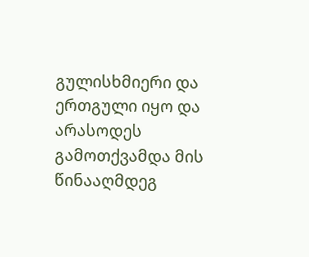გულისხმიერი და ერთგული იყო და არასოდეს გამოთქვამდა მის წინააღმდეგ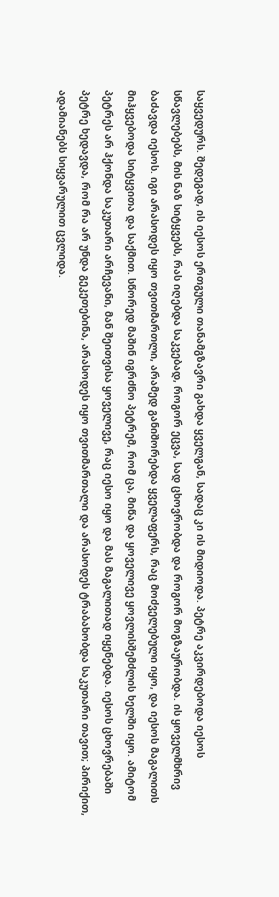საყვედურს. შედეგად, ის იესოს ერთგული თანამგზავრი გახდა ყველგან, სადაც კი ის მიდიოდა. პეტრე აკვირდებოდა იესოს სწავლებებს, მის ნაზ სიტყვებს, რას იღებდა საკვებად, როგორ ეცვა, სად ცხოვრობდა და როგორ მოგზაურობდა. ის ყოველმხრივ ბაძავდა იესოს. იგი არასოდეს იყო თვითმართლი, არამედ განიშორებდა ყველაფერს, რაც მოძველებული იყო, და იესოს მაგალითს მიჰყვებოდა სიტყვითა და საქმით. სწორედ მაშინ იგრძნო პეტრემ, რომ ცა, მიწა და ყოველივე ყოვლისშემძლის ხელში იყო. ამიტომ პეტრეს არ ჰქონდა საკუთარი არჩევანი, მან შეითვისა ყოველივე, რაც იესო იყო და მას მაგალითად იყენებდა. იესოს ცხოვრებაში პეტრე ხედავდა, რომ რა არ უნდა გეკეთებინა, არასოდეს იყო თვითმართალი და არასოდეს ტრაბახობდა საკუთარი თავით; პირიქით, ადამიანებს სიყვარულით ცვლიდა.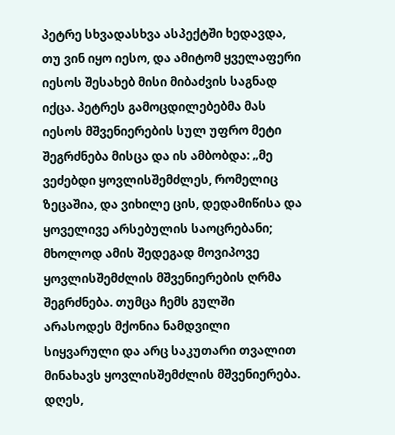პეტრე სხვადასხვა ასპექტში ხედავდა, თუ ვინ იყო იესო, და ამიტომ ყველაფერი იესოს შესახებ მისი მიბაძვის საგნად იქცა. პეტრეს გამოცდილებებმა მას იესოს მშვენიერების სულ უფრო მეტი შეგრძნება მისცა და ის ამბობდა: „მე ვეძებდი ყოვლისშემძლეს, რომელიც ზეცაშია, და ვიხილე ცის, დედამიწისა და ყოველივე არსებულის საოცრებანი; მხოლოდ ამის შედეგად მოვიპოვე ყოვლისშემძლის მშვენიერების ღრმა შეგრძნება. თუმცა ჩემს გულში არასოდეს მქონია ნამდვილი სიყვარული და არც საკუთარი თვალით მინახავს ყოვლისშემძლის მშვენიერება. დღეს,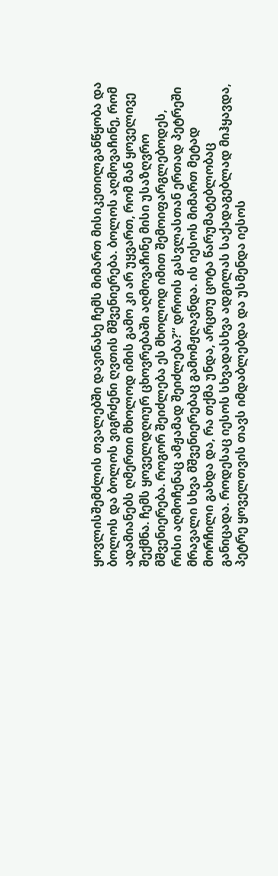ყოვლისშემძლის თვალებში დავინახე ჩემს მიმართ მისიკეთილგანწყობა და ბოლოს და ბოლოს ვიგრძენი ღვთის მშვენიერება. ბოლოს აღმოვაჩინე, რომ ადამიანებს ღმერთი მხოლოდ იმის გამო კი არ უყვართ, რომ მან ყოველივე შექმნა. ჩემს ყოველდღიურ ცხოვრებაში აღმოვაჩინე მისი უსაზღვრო მშვენიერება. როგორ შეიძლება ეს მხოლოდ იმით შემოიფარგლებოდეს, რისი აღმოჩენაც ამჟამად შეიძლება?“ დროის გასვლასთან ერთად პეტრეში მრავალი სხვა მშვენიერებაც გამომჟღავნდა. ის იესოს მიმართ მეტად მორჩილი გახდა და, რა თქმა უნდა, არცთუ ცოტა წარუმატებლობაც განიცადა. როდესაც იესოს სხვადასხვა ადგილას საქადაგებლად მიჰყავდა, პეტრე ყოველთვის თავს იმდაბლებდა და უსმენდა იესოს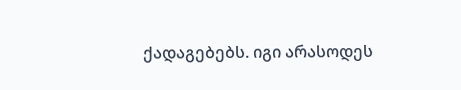ქადაგებებს. იგი არასოდეს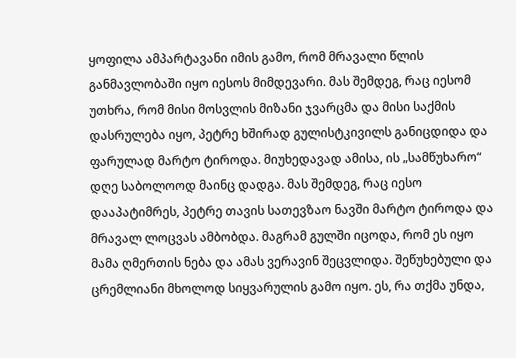ყოფილა ამპარტავანი იმის გამო, რომ მრავალი წლის განმავლობაში იყო იესოს მიმდევარი. მას შემდეგ, რაც იესომ უთხრა, რომ მისი მოსვლის მიზანი ჯვარცმა და მისი საქმის დასრულება იყო, პეტრე ხშირად გულისტკივილს განიცდიდა და ფარულად მარტო ტიროდა. მიუხედავად ამისა, ის „სამწუხარო“ დღე საბოლოოდ მაინც დადგა. მას შემდეგ, რაც იესო დააპატიმრეს, პეტრე თავის სათევზაო ნავში მარტო ტიროდა და მრავალ ლოცვას ამბობდა. მაგრამ გულში იცოდა, რომ ეს იყო მამა ღმერთის ნება და ამას ვერავინ შეცვლიდა. შეწუხებული და ცრემლიანი მხოლოდ სიყვარულის გამო იყო. ეს, რა თქმა უნდა,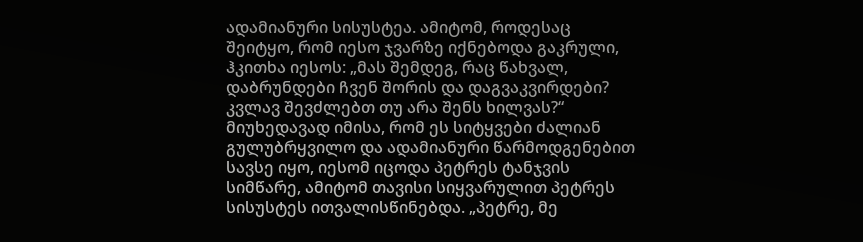ადამიანური სისუსტეა. ამიტომ, როდესაც შეიტყო, რომ იესო ჯვარზე იქნებოდა გაკრული, ჰკითხა იესოს: „მას შემდეგ, რაც წახვალ, დაბრუნდები ჩვენ შორის და დაგვაკვირდები? კვლავ შევძლებთ თუ არა შენს ხილვას?“ მიუხედავად იმისა, რომ ეს სიტყვები ძალიან გულუბრყვილო და ადამიანური წარმოდგენებით სავსე იყო, იესომ იცოდა პეტრეს ტანჯვის სიმწარე, ამიტომ თავისი სიყვარულით პეტრეს სისუსტეს ითვალისწინებდა. „პეტრე, მე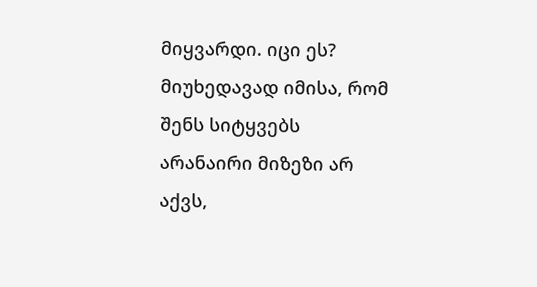მიყვარდი. იცი ეს? მიუხედავად იმისა, რომ შენს სიტყვებს არანაირი მიზეზი არ აქვს,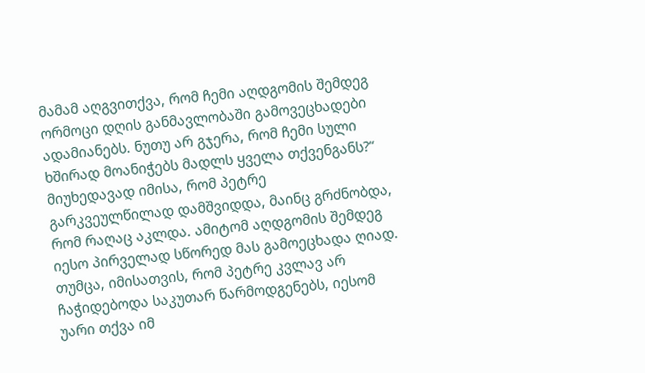მამამ აღგვითქვა, რომ ჩემი აღდგომის შემდეგ ორმოცი დღის განმავლობაში გამოვეცხადები ადამიანებს. ნუთუ არ გჯერა, რომ ჩემი სული ხშირად მოანიჭებს მადლს ყველა თქვენგანს?“ მიუხედავად იმისა, რომ პეტრე გარკვეულწილად დამშვიდდა, მაინც გრძნობდა, რომ რაღაც აკლდა. ამიტომ აღდგომის შემდეგ იესო პირველად სწორედ მას გამოეცხადა ღიად. თუმცა, იმისათვის, რომ პეტრე კვლავ არ ჩაჭიდებოდა საკუთარ წარმოდგენებს, იესომ უარი თქვა იმ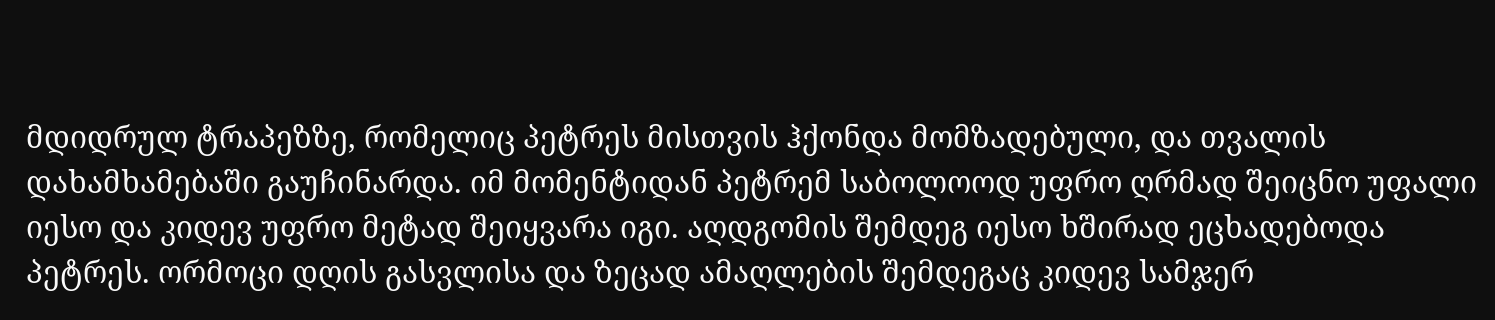მდიდრულ ტრაპეზზე, რომელიც პეტრეს მისთვის ჰქონდა მომზადებული, და თვალის დახამხამებაში გაუჩინარდა. იმ მომენტიდან პეტრემ საბოლოოდ უფრო ღრმად შეიცნო უფალი იესო და კიდევ უფრო მეტად შეიყვარა იგი. აღდგომის შემდეგ იესო ხშირად ეცხადებოდა პეტრეს. ორმოცი დღის გასვლისა და ზეცად ამაღლების შემდეგაც კიდევ სამჯერ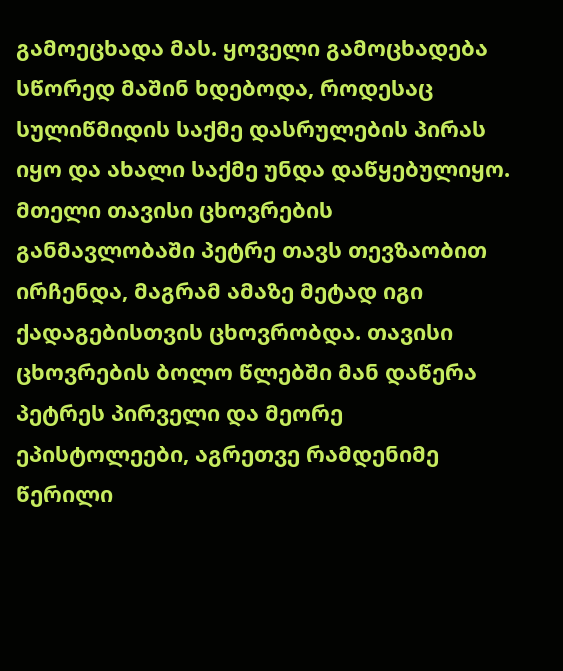გამოეცხადა მას. ყოველი გამოცხადება სწორედ მაშინ ხდებოდა, როდესაც სულიწმიდის საქმე დასრულების პირას იყო და ახალი საქმე უნდა დაწყებულიყო.
მთელი თავისი ცხოვრების განმავლობაში პეტრე თავს თევზაობით ირჩენდა, მაგრამ ამაზე მეტად იგი ქადაგებისთვის ცხოვრობდა. თავისი ცხოვრების ბოლო წლებში მან დაწერა პეტრეს პირველი და მეორე ეპისტოლეები, აგრეთვე რამდენიმე წერილი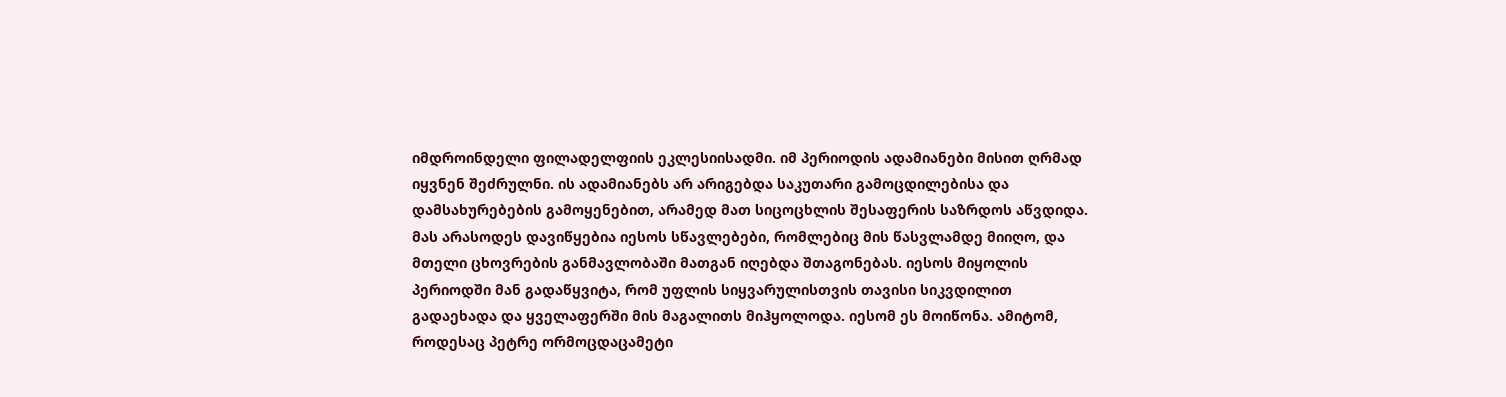იმდროინდელი ფილადელფიის ეკლესიისადმი. იმ პერიოდის ადამიანები მისით ღრმად იყვნენ შეძრულნი. ის ადამიანებს არ არიგებდა საკუთარი გამოცდილებისა და დამსახურებების გამოყენებით, არამედ მათ სიცოცხლის შესაფერის საზრდოს აწვდიდა. მას არასოდეს დავიწყებია იესოს სწავლებები, რომლებიც მის წასვლამდე მიიღო, და მთელი ცხოვრების განმავლობაში მათგან იღებდა შთაგონებას. იესოს მიყოლის პერიოდში მან გადაწყვიტა, რომ უფლის სიყვარულისთვის თავისი სიკვდილით გადაეხადა და ყველაფერში მის მაგალითს მიჰყოლოდა. იესომ ეს მოიწონა. ამიტომ, როდესაც პეტრე ორმოცდაცამეტი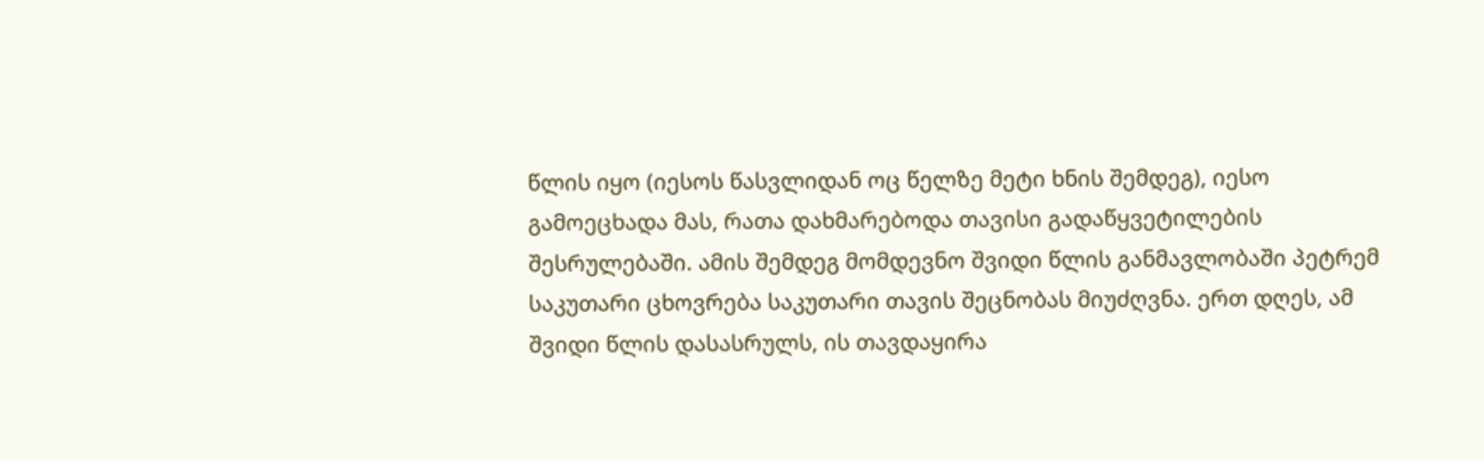წლის იყო (იესოს წასვლიდან ოც წელზე მეტი ხნის შემდეგ), იესო გამოეცხადა მას, რათა დახმარებოდა თავისი გადაწყვეტილების შესრულებაში. ამის შემდეგ მომდევნო შვიდი წლის განმავლობაში პეტრემ საკუთარი ცხოვრება საკუთარი თავის შეცნობას მიუძღვნა. ერთ დღეს, ამ შვიდი წლის დასასრულს, ის თავდაყირა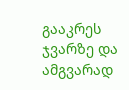გააკრეს ჯვარზე და ამგვარად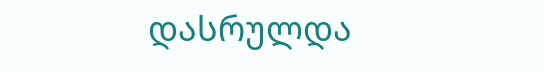დასრულდა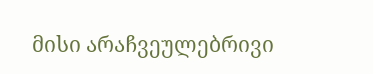მისი არაჩვეულებრივი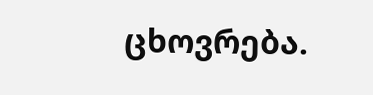ცხოვრება.